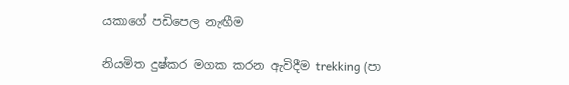යකාගේ පඩිපෙල නැඟීම

නියමිත දුෂ්කර මගක කරන ඇවිදීම trekking (පා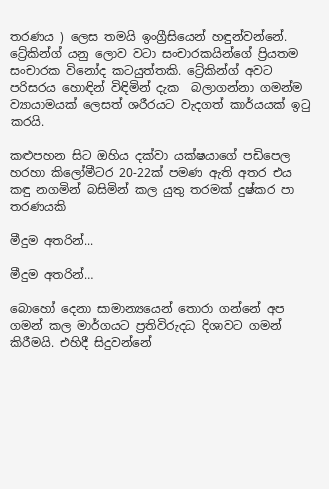තරණය ) ලෙස තමයි ඉංග්‍රීසියෙන් හඳුන්වන්නේ. ට්‍රේකින්ග් යනු ලොව වටා සංචාරකයින්ගේ ප්‍රියතම සංචාරක විනෝද කටයුත්තකි. ට්‍රේකින්ග් අවට පරිසරය හොඳින් විඳිමින් දැක  බලාගන්නා ගමන්ම ව්‍යායාමයක් ලෙසත් ශරීරයට වැදගත් කාර්යයක් ඉටු කරයි.

කළුපහන සිට ඔහිය දක්වා යක්ෂයාගේ පඩිපෙල හරහා කිලෝමීටර 20-22ක් පමණ ඇති අතර එය කඳු නගමින් බසිමින් කල යුතු තරමක් දුෂ්කර පා තරණයකි

මීදුම අතරින්...

මීදුම අතරින්…

බොහෝ දෙනා සාමාන්‍යයෙන් තොරා ගන්නේ අප ගමන් කල මාර්ගයට ප්‍රතිවිරුදධ දිශාවට ගමන් කිරීමයි. එහිදී සිදුවන්නේ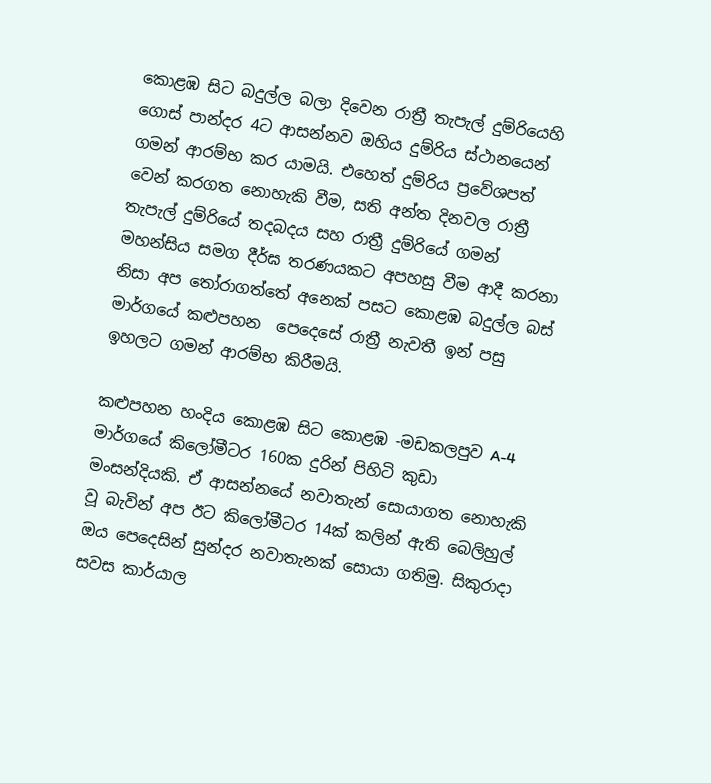කොළඹ සිට බදුල්ල බලා දිවෙන රාත්‍රී තැපැල් දුම්රියෙහි ගොස් පාන්දර 4ට ආසන්නව ඔහිය දුම්රිය ස්ථානයෙන් ගමන් ආරම්භ කර යාමයි. එහෙත් දුම්රිය ප්‍රවේශපත් වෙන් කරගත නොහැකි වීම, සති අන්ත දිනවල රාත්‍රී තැපැල් දුම්රියේ තදබදය සහ රාත්‍රී දුම්රියේ ගමන් මහන්සිය සමග දීර්ඝ තරණයකට අපහසු වීම ආදී කරනා නිසා අප තෝරාගත්තේ අනෙක් පසට කොළඹ බදුල්ල බස් මාර්ගයේ කළුපහන  පෙදෙසේ රාත්‍රී නැවතී ඉන් පසු ඉහලට ගමන් ආරම්භ කිරීමයි.

කළුපහන හංදිය කොළඹ සිට කොළඹ -මඩකලපුව A-4 මාර්ගයේ කිලෝමීටර 160ක දුරින් පිහිටි කුඩා මංසන්දියකි. ඒ ආසන්නයේ නවාතැන් සොයාගත නොහැකි වූ බැවින් අප ඊට කිලෝමීටර 14ක් කලින් ඇති බෙලිහුල් ඔය පෙදෙසින් සුන්දර නවාතැනක් සොයා ගතිමු. සිකුරාදා සවස කාර්යාල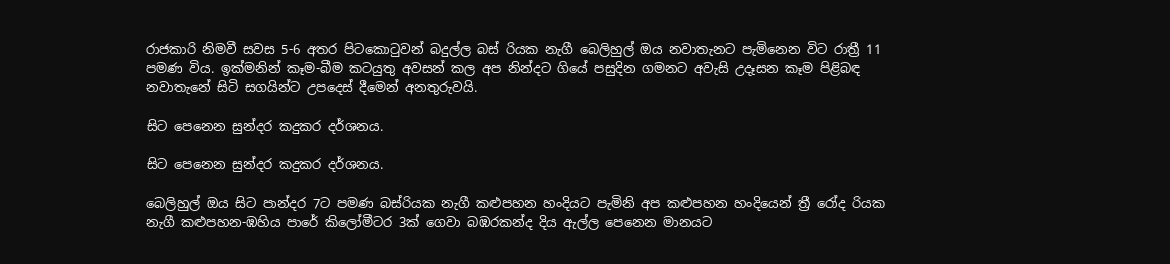රාජකාරි නිමවී සවස 5-6 අතර පිටකොටුවන් බදුල්ල බස් රියක නැගී බෙලිහුල් ඔය නවාතැනට පැමිනෙන විට රාත්‍රී 11 පමණ විය. ඉක්මනින් කෑම-බීම කටයුතු අවසන් කල අප නින්දට ගියේ පසුදින ගමනට අවැසි උදෑසන කෑම පිළිබඳ නවාතැනේ සිටි සගයින්ට උපදෙස් දීමෙන් අනතුරුවයි.

සිට පෙනෙන සුන්දර කදුකර දර්ශනය.

සිට පෙනෙන සුන්දර කදුකර දර්ශනය.

බෙලිහුල් ඔය සිට පාන්දර 7ට පමණ බස්රියක නැගී කළුපහන හංදියට පැමිනි අප කළුපහන හංදියෙන් ත්‍රී රෝද රියක නැගී කළුපහන-ඹහිය පාරේ කිලෝමීටර 3ක් ගෙවා බඹරකන්ද දිය ඇල්ල පෙනෙන මානයට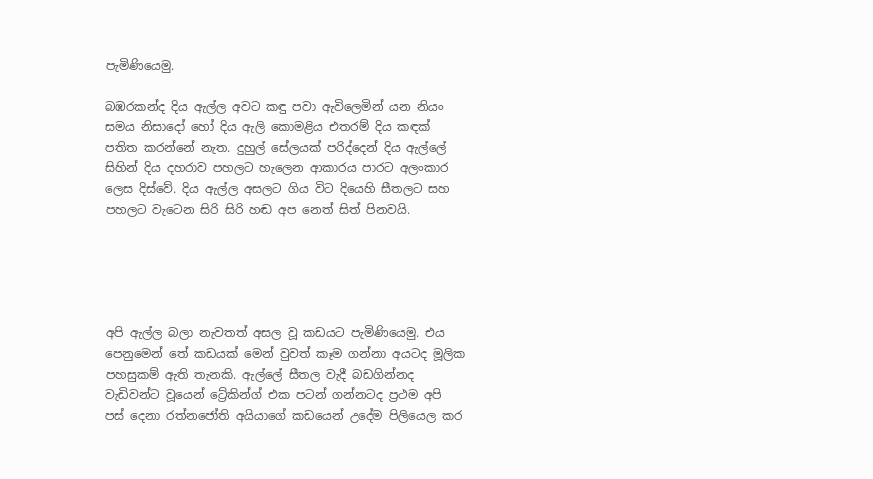පැමිණියෙමු.

බඹරකන්ද දිය ඇල්ල අවට කඳු පවා ඇවිලෙමින් යන නියං සමය නිසාදෝ හෝ දිය ඇලි කොමළිය එතරම් දිය කඳක් පතිත කරන්නේ නැත. දුහුල් සේලයක් පරිද්දෙන් දිය ඇල්ලේ සිහින් දිය දහරාව පහලට හැලෙන ආකාරය පාරට අලංකාර ලෙස දිස්වේ. දිය ඇල්ල අසලට ගිය විට දියෙහි සීතලට සහ පහලට වැටෙන සිරි සිරි හඬ අප නෙත් සිත් පිනවයි.





අපි ඇල්ල බලා නැවතත් අසල වූ කඩයට පැමිණියෙමු. එය පෙනුමෙන් තේ කඩයක් මෙන් වුවත් කෑම ගන්නා අයටද මූලික පහසුකම් ඇති තැනකි. ඇල්ලේ සීතල වැදී බඩගින්නද වැඩිවන්ට වූයෙන් ට්‍රේකින්ග් එක පටන් ගන්නටද ප්‍රථම අපි පස් දෙනා රත්නජෝති අයියාගේ කඩයෙන් උදේම පිලියෙල කර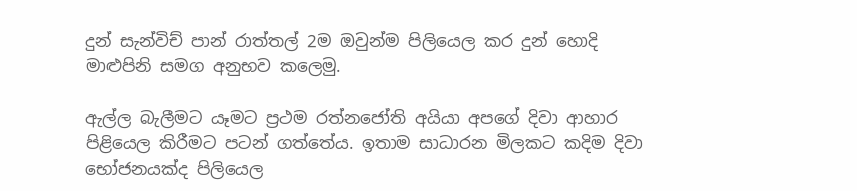දුන් සැන්විච් පාන් රාත්තල් 2ම ඔවුන්ම පිලියෙල කර දුන් හොදි මාළුපිනි සමග අනුභව කලෙමු.

ඇල්ල බැලීමට යෑමට ප්‍රථම රත්නජෝති අයියා අපගේ දිවා ආහාර පිළියෙල කිරීමට පටන් ගත්තේය. ඉතාම සාධාරන මිලකට කදිම දිවා භෝජනයක්ද පිලියෙල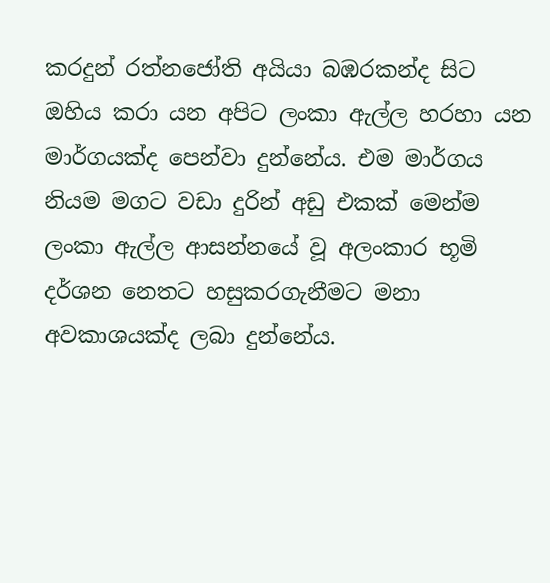කරදුන් රත්නජෝති අයියා බඹරකන්ද සිට ඔහිය කරා යන අපිට ලංකා ඇල්ල හරහා යන මාර්ගයක්ද පෙන්වා දුන්නේය. එම මාර්ගය නියම මගට වඩා දුරින් අඩු එකක් මෙන්ම ලංකා ඇල්ල ආසන්නයේ වූ අලංකාර භූමි දර්ශන නෙතට හසුකරගැනීමට මනා අවකාශයක්ද ලබා දුන්නේය.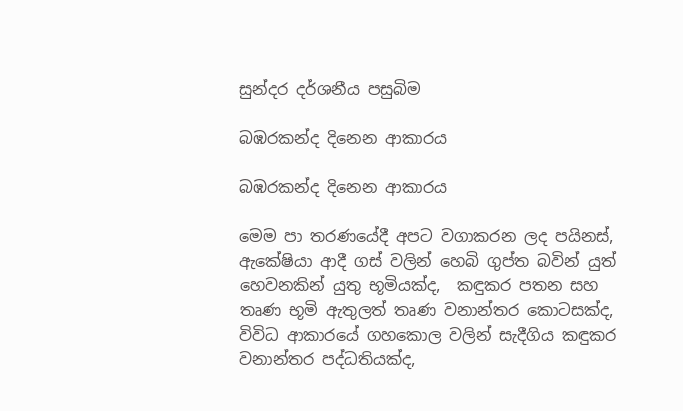සුන්දර දර්ශනීය පසුබිම

බඹරකන්ද දිනෙන ආකාරය

බඹරකන්ද දිනෙන ආකාරය

මෙ‍ම පා තරණයේදී අපට වගාකරන ලද පයිනස්, ඇකේෂියා ආදී ගස් වලින් හෙබි ගුප්ත බවින් යුත් හෙවනකින් යුතු භූමියක්ද,  කඳුකර පතන සහ තෘණ භූමි ඇතුලත් තෘණ වනාන්තර කොටසක්ද, විවිධ ආකාරයේ ගහකොල වලින් සැදීගිය කඳුකර වනාන්තර පද්ධතියක්ද,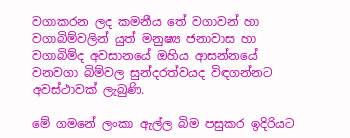වගාකරන ලද කමනීය තේ වගාවන් හා වගාබිම්වලින් යුත් මනුෂ්‍ය ජනාවාස හා වගාබිම්ද අවසානයේ ඔහිය ආසන්නයේ වනවගා බිම්වල සුන්දරත්වයද විඳගන්නට අවස්ථාවක් ලැබුණි.

මේ ගමනේ ලංකා ඇල්ල බිම පසුකර ඉදිරියට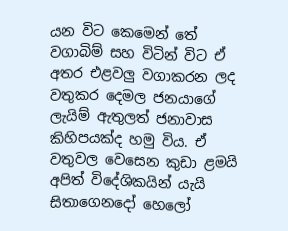යන විට කෙමෙන් තේ වගාබිම් සහ විටින් විට ඒ අතර එළවලු වගාකරන ලද වතුකර දෙමල ජනයාගේ ලැයිම් ඇතුලත් ජනාවාස කිහිපයක්ද හමු විය. ඒ වතුවල වෙසෙන කුඩා ළමයි අපිත් විදේශිකයින් යැයි සිතාගෙනදෝ හෙලෝ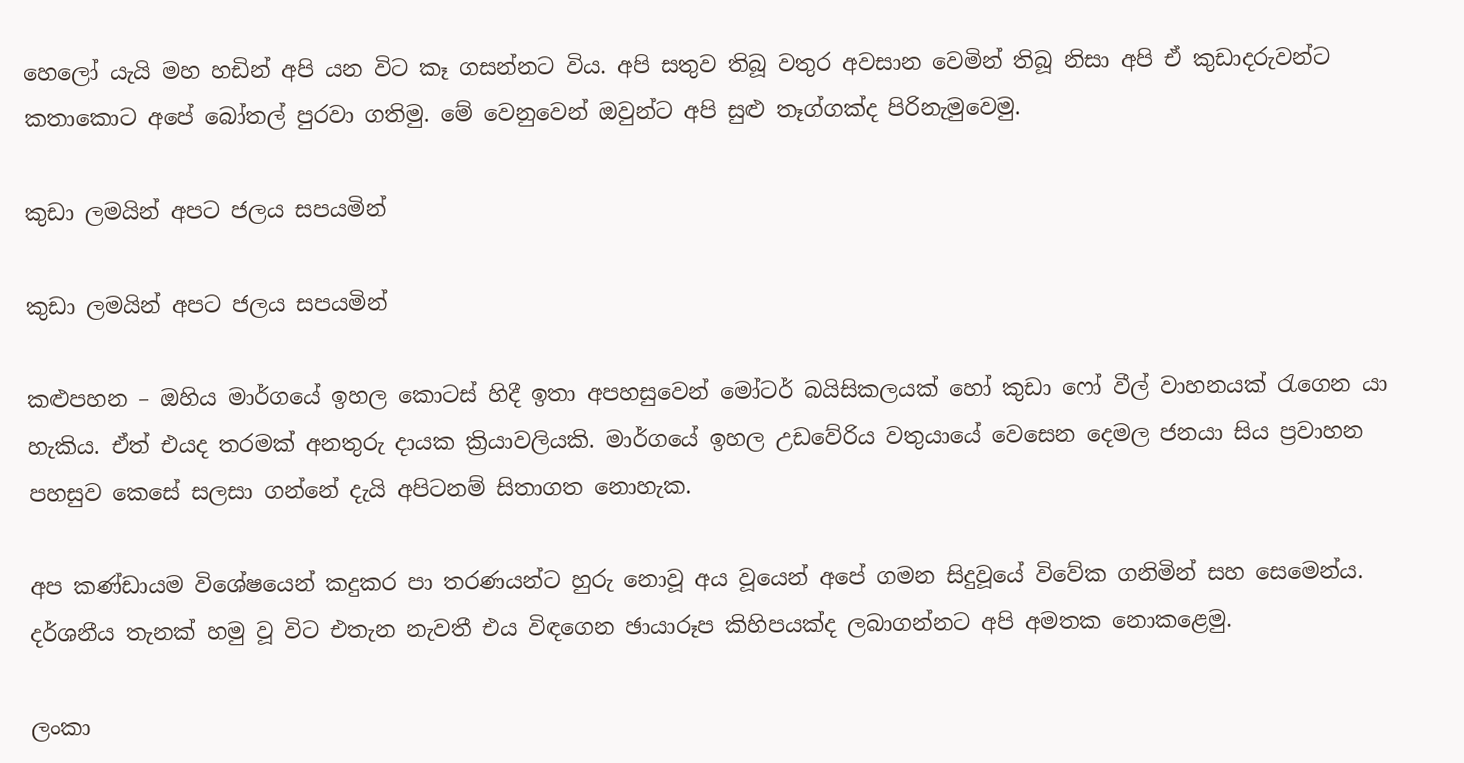හෙලෝ යැයි මහ හඩින් අපි යන විට කෑ ගසන්නට විය. අපි සතුව තිබූ වතුර අවසාන වෙමින් තිබූ නිසා අපි ඒ කුඩාදරුවන්ට කතාකොට අපේ බෝතල් පුරවා ගතිමු. මේ වෙනුවෙන් ඔවුන්ට අපි සුළු තෑග්ගක්ද පිරිනැමුවෙමු.

කුඩා ලමයින් අපට ජලය සපයමින්

කුඩා ලමයින් අපට ජලය සපයමින්

කළුපහන – ඔහිය මාර්ගයේ ඉහල කොටස් හිදී ඉතා අපහසුවෙන් මෝටර් බයිසිකලයක් හෝ කුඩා ෆෝ වීල් වාහනයක් රැගෙන යා හැකිය. ඒත් එයද තරමක් අනතුරු දායක ක්‍රියාවලියකි. මාර්ගයේ ඉහල උඩවේරිය වතුයායේ වෙසෙන දෙමල ජනයා සිය ප්‍රවාහන පහසුව කෙසේ සලසා ගන්නේ දැයි අපිටනම් සිතාගත නොහැක.

අප කණ්ඩායම විශේෂයෙන් කදුකර පා තරණයන්ට හුරු නොවූ අය වූයෙන් අපේ ගමන සිදුවූයේ විවේක ගනිමින් සහ සෙමෙන්ය. දර්ශනීය තැනක් හමු වූ විට එතැන නැවතී එය විඳගෙන ඡායාරූප කිහිපයක්ද ලබාගන්නට අපි අමතක නොකළෙමු.

ලංකා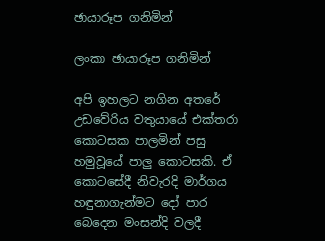ඡායාරූප ගනිමින්

ලංකා ඡායාරූප ගනිමින්

අපි ඉහලට නගින අතරේ උඩවේරිය වතුයායේ එක්තරා කොටසක පාලමින් පසු හමුවූයේ පාලු කොටසකි. ඒ කොටසේදී නිවැරදි මාර්ගය හඳුනාගැන්මට දෝ පාර බෙදෙන මංසන්දි වලදී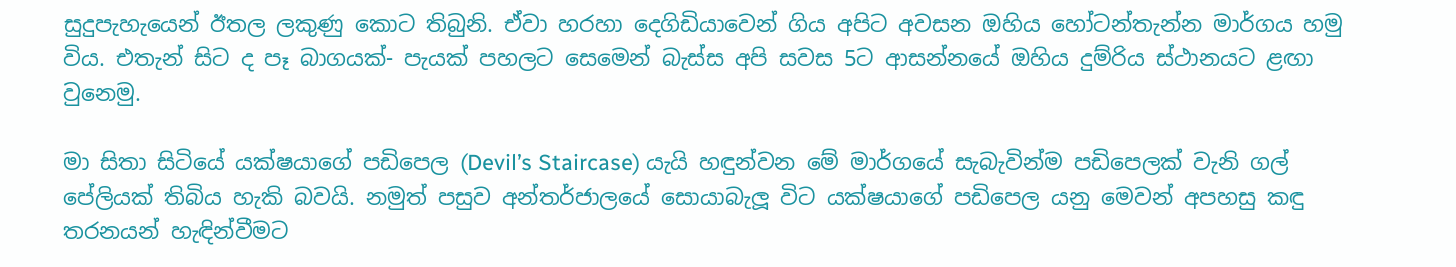සුදුපැහැයෙන් ඊතල ලකුණු කොට තිබුනි. ඒවා හරහා දෙගිඩියාවෙන් ගිය අපිට අවසන ඔහිය හෝටන්තැන්න මාර්ගය හමු විය. එතැන් සිට ද පෑ බාගයක්- පැයක් පහලට සෙමෙන් බැස්ස අපි සවස 5ට ආසන්නයේ ඔහිය දුම්රිය ස්ථානයට ළඟා වුනෙමු.

මා සිතා සිටියේ යක්ෂයාගේ පඩිපෙල (Devil’s Staircase) යැයි හඳුන්වන මේ මාර්ගයේ සැබැවින්ම පඩිපෙලක් වැනි ගල් පේලියක් තිබිය හැකි බවයි. නමුත් පසුව අන්තර්ජාලයේ සොයාබැලූ විට යක්ෂයාගේ පඩිපෙල යනු මෙවන් අපහසු කඳු තරනයන් හැඳින්වීමට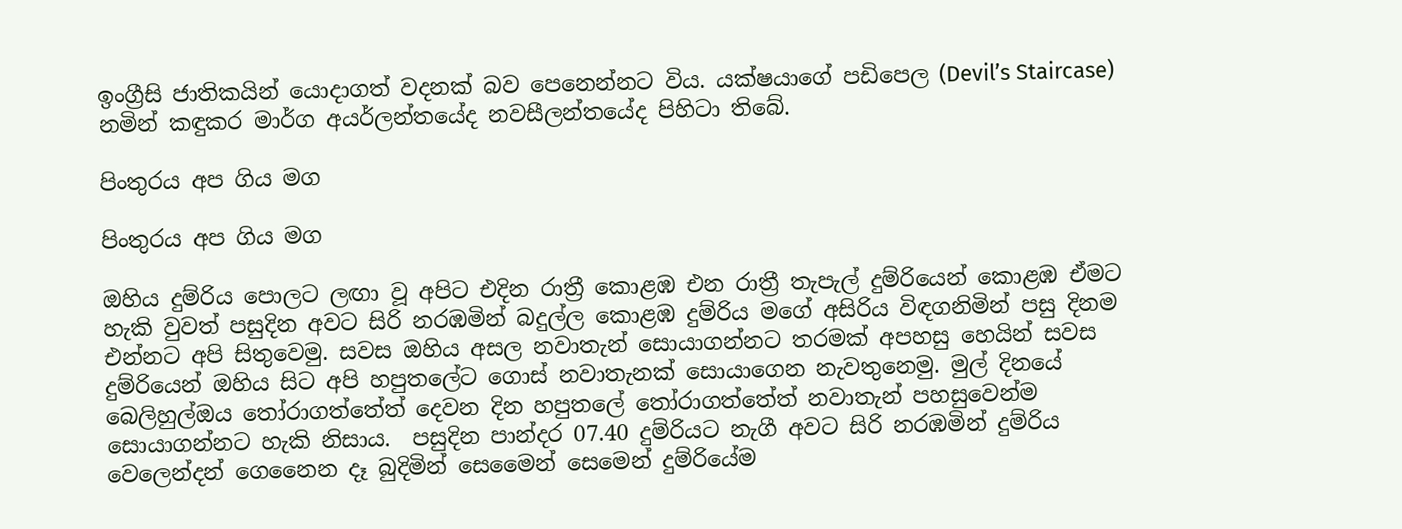ඉංග්‍රීසි ජාතිකයින් යොදාගත් වදනක් බව පෙනෙන්නට විය. යක්ෂයාගේ පඩිපෙල (Devil’s Staircase)  නමින් කඳුකර මාර්ග අයර්ලන්තයේද නවසීලන්තයේද පිහිටා තිබේ.

පිංතුරය අප ගිය මග

පිංතුරය අප ගිය මග

ඔහිය දුම්රිය පොලට ලඟා වූ අපිට එදින රාත්‍රී කොළඹ එන රාත්‍රී තැපැල් දුම්රියෙන් කොළඹ ඒමට හැකි වුවත් පසුදින අවට සිරි නරඹමින් බදුල්ල කොළඹ දුම්රිය මගේ අසිරිය විඳගනිමින් පසු දිනම එන්නට අපි සිතුවෙමු. සවස ඔහිය අසල නවාතැන් සොයාගන්නට තරමක් අපහසු හෙයින් සවස දුම්රියෙන් ඔහිය සිට අපි හපුතලේට ගොස් නවාතැනක් සොයාගෙන නැවතුනෙමු. මුල් දිනයේ බෙලිහුල්ඔය තෝරාගත්තේත් දෙවන දින හපුතලේ තෝරාගත්තේත් නවාතැන් පහසුවෙන්ම සොයාගන්නට හැකි නිසාය.  පසුදින පාන්දර 07.40 දුම්රියට නැගී අවට සිරි නරඹමින් දුම්රිය වෙලෙන්දන් ගෙනෛන දෑ බුදිමින් සෙමෛන් සෙමෙන් දුම්රියේම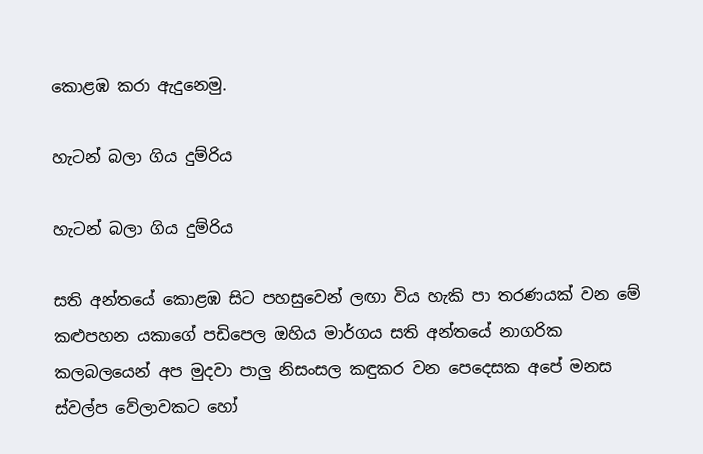කොළඹ කරා ඇදුනෙමු.

හැටන් බලා ගිය දුම්රිය

හැටන් බලා ගිය දුම්රිය

සති අන්තයේ කොළඹ සිට පහසුවෙන් ලඟා විය හැකි පා තරණයක් වන මේ කළුපහන යකාගේ පඩිපෙල ඔහිය මාර්ගය සති අන්තයේ නාගරික කලබලයෙන් අප මුදවා පාලු නිසංසල කඳුකර වන පෙදෙසක අපේ මනස ස්වල්ප වේලාවකට හෝ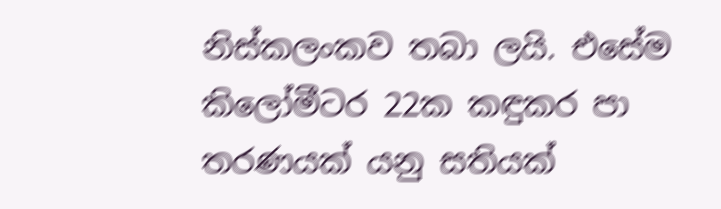නිස්කලංකව තබා ලයි. එසේම කිලෝමීටර 22ක කඳුකර පා තරණයක් යනු සතියක්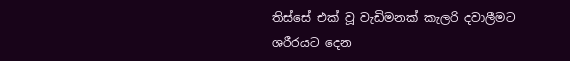තිස්සේ එක් වූ වැඩිමනක් කැලරි දවාලීමට ශරීරයට දෙන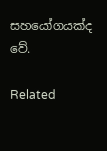සහයෝගයක්ද වේ.

Related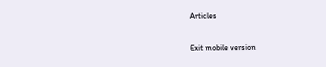Articles

Exit mobile version